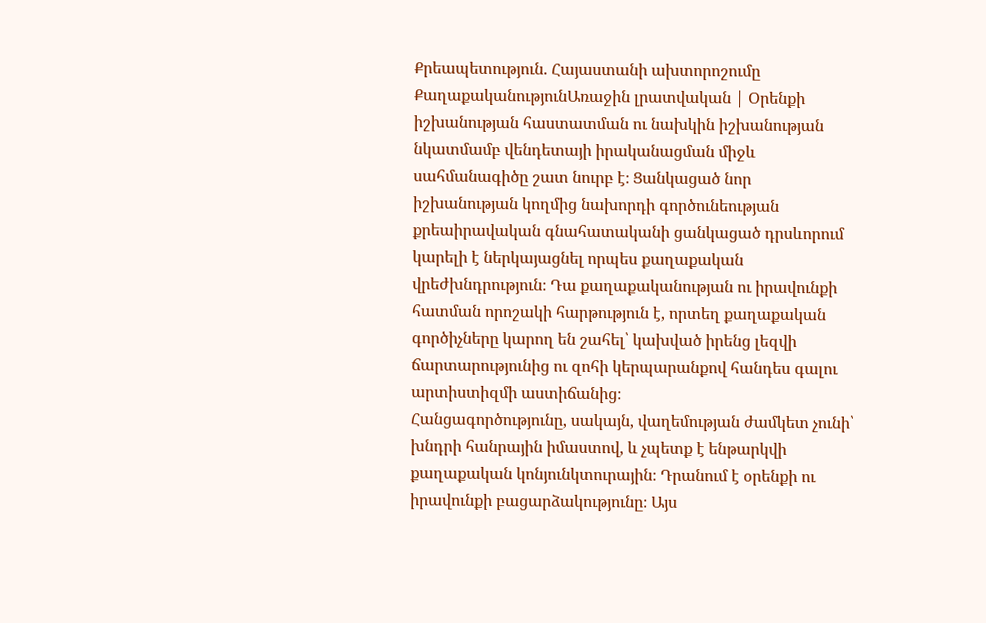Քրեապետություն. Հայաստանի ախտորոշումը
ՔաղաքականությունԱռաջին լրատվական | Օրենքի իշխանության հաստատման ու նախկին իշխանության նկատմամբ վենդետայի իրականացման միջև սահմանագիծը շատ նուրբ է։ Ցանկացած նոր իշխանության կողմից նախորդի գործունեության քրեաիրավական գնահատականի ցանկացած դրսևորում կարելի է ներկայացնել որպես քաղաքական վրեժխնդրություն։ Դա քաղաքականության ու իրավունքի հատման որոշակի հարթություն է, որտեղ քաղաքական գործիչները կարող են շահել՝ կախված իրենց լեզվի ճարտարությունից ու զոհի կերպարանքով հանդես գալու արտիստիզմի աստիճանից։
Հանցագործությունը, սակայն, վաղեմության ժամկետ չունի՝ խնդրի հանրային իմաստով, և չպետք է ենթարկվի քաղաքական կոնյունկտուրային։ Դրանում է օրենքի ու իրավունքի բացարձակությունը։ Այս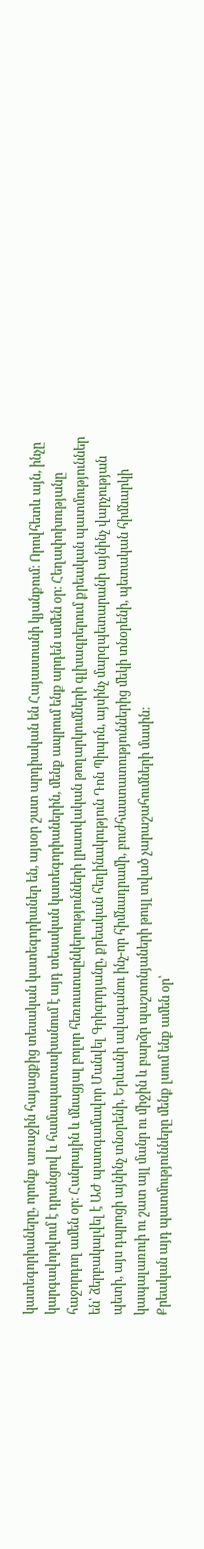կատեգորիաները, որոնք առաջին հայացքից տեսական կատեգորիաներ են, այսօր շատ արդիական են Հայաստանի կյանքում։ Որովհետև այն, ինչը կարգավորվում է դրանցով և համապատասխանում է այդ տեսական կատեգորիաներին, մենք ապրում ենք արդեն ամեն օր։ Հեղափոխությանը հաջորդող ամեն օր։ Հանրային և մնացյալ բոլոր հեռուստաընկերությունների լրատվական թողարկումների գլխագրերում քրեական պատմություններ են՝ ձերբակալվել է ԱԺ պատգամավոր Մանվել Գրիգորյանը, քրեական հեղինակություն Դոն Պիպոն, այսինչ մարզպետարանի այնինչ վարչության պետի, այս դպրոցի այնինչ տնօրենի, Երևանի ավագանու ինչ-որ հիմնադրամի, բուժհաստատություններից մեկի տնօրենի, պետական հիմնարկի կապալառուի ու շատ այլ մանր ու միջին և բարձր պաշտոնյաների թույլ տված չարաշահումների մասին։
Քրեական այդ պատմությունները մենք լսում ենք ամեն օր՝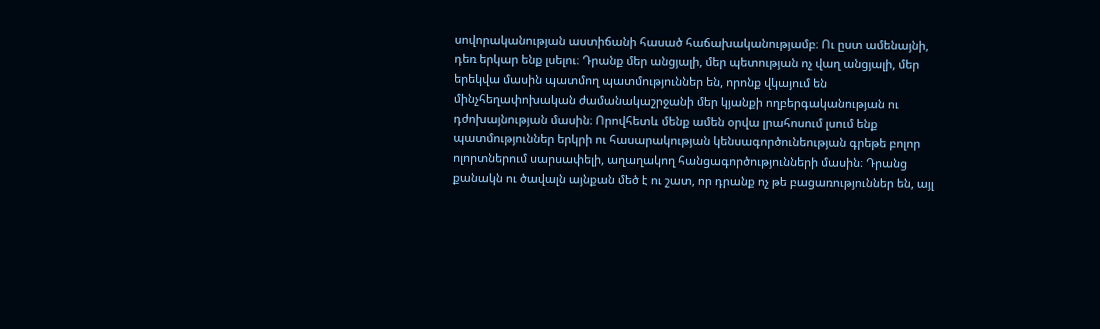սովորականության աստիճանի հասած հաճախականությամբ։ Ու ըստ ամենայնի, դեռ երկար ենք լսելու։ Դրանք մեր անցյալի, մեր պետության ոչ վաղ անցյալի, մեր երեկվա մասին պատմող պատմություններ են, որոնք վկայում են մինչհեղափոխական ժամանակաշրջանի մեր կյանքի ողբերգականության ու դժոխայնության մասին։ Որովհետև մենք ամեն օրվա լրահոսում լսում ենք պատմություններ երկրի ու հասարակության կենսագործունեության գրեթե բոլոր ոլորտներում սարսափելի, աղաղակող հանցագործությունների մասին։ Դրանց քանակն ու ծավալն այնքան մեծ է ու շատ, որ դրանք ոչ թե բացառություններ են, այլ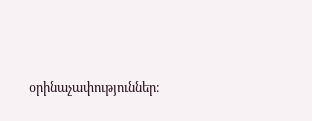օրինաչափություններ։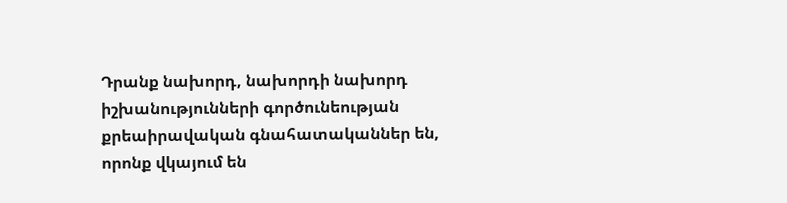Դրանք նախորդ, նախորդի նախորդ իշխանությունների գործունեության քրեաիրավական գնահատականներ են, որոնք վկայում են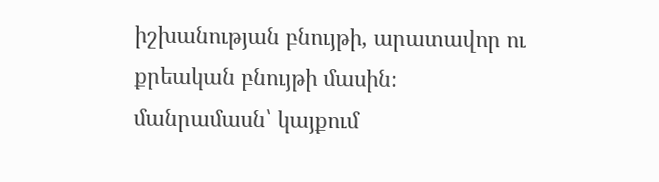իշխանության բնույթի, արատավոր ու քրեական բնույթի մասին։
մանրամասն՝ կայքում